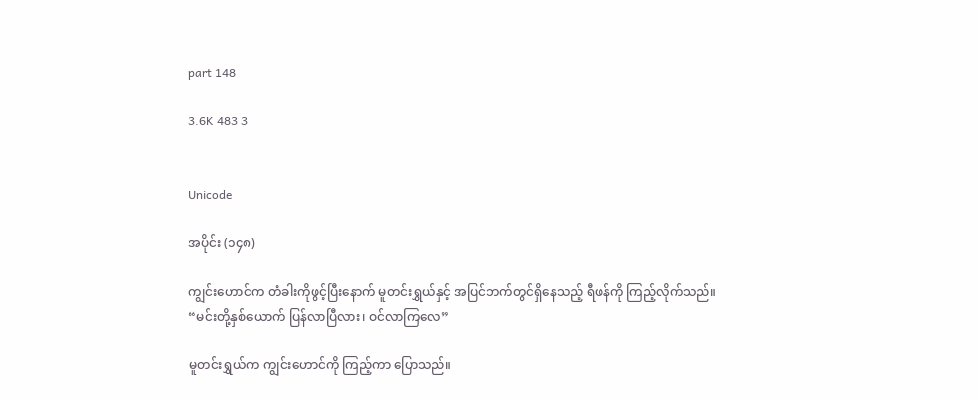part 148

3.6K 483 3


Unicode

အပိုင်း (၁၄၈)

ကျွင်းဟောင်က တံခါးကိုဖွင့်ပြီးနောက် မူတင်းရွှယ်နှင့် အပြင်ဘက်တွင်ရှိနေသည့် ရီဖန်ကို ကြည့်လိုက်သည်။
“မင်းတို့နှစ်ယောက် ပြန်လာပြီလား၊ ဝင်လာကြလေ”

မူတင်းရွှယ်က ကျွင်းဟောင်ကို ကြည့်ကာ ပြောသည်။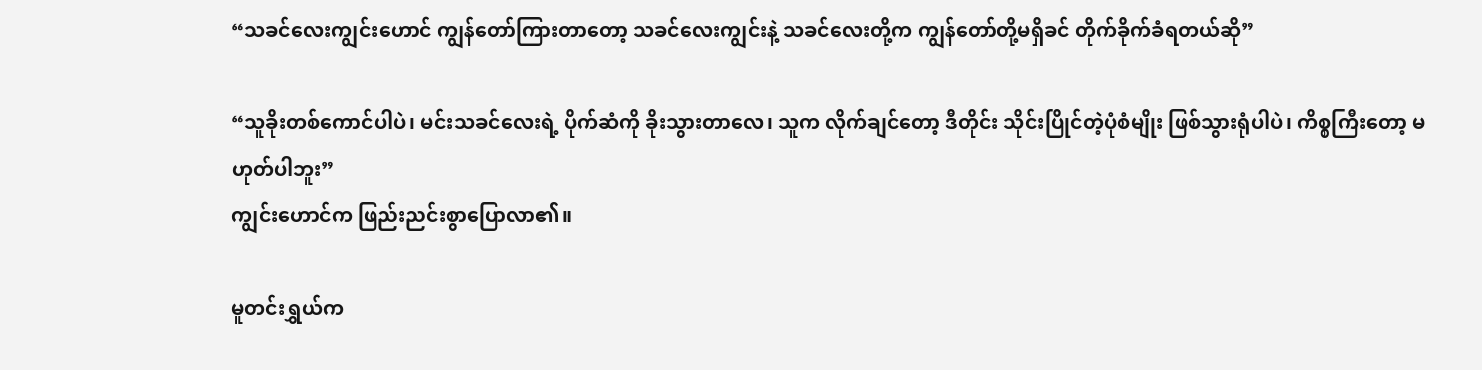“သခင်လေးကျွင်းဟောင် ကျွန်တော်ကြားတာတော့ သခင်လေးကျွင်းနဲ့ သခင်လေးတို့က ကျွန်တော်တို့မရှိခင် တိုက်ခိုက်ခံရတယ်ဆို”

“သူခိုးတစ်ကောင်ပါပဲ၊ မင်းသခင်လေးရဲ့ ပိုက်ဆံကို ခိုးသွားတာလေ၊ သူက လိုက်ချင်တော့ ဒီတိုင်း သိုင်းပြိုင်တဲ့ပုံစံမျိုး ဖြစ်သွားရုံပါပဲ၊ ကိစ္စကြီးတော့ မဟုတ်ပါဘူး”
ကျွင်းဟောင်က ဖြည်းညင်းစွာပြောလာ၏။

မူတင်းရွှယ်က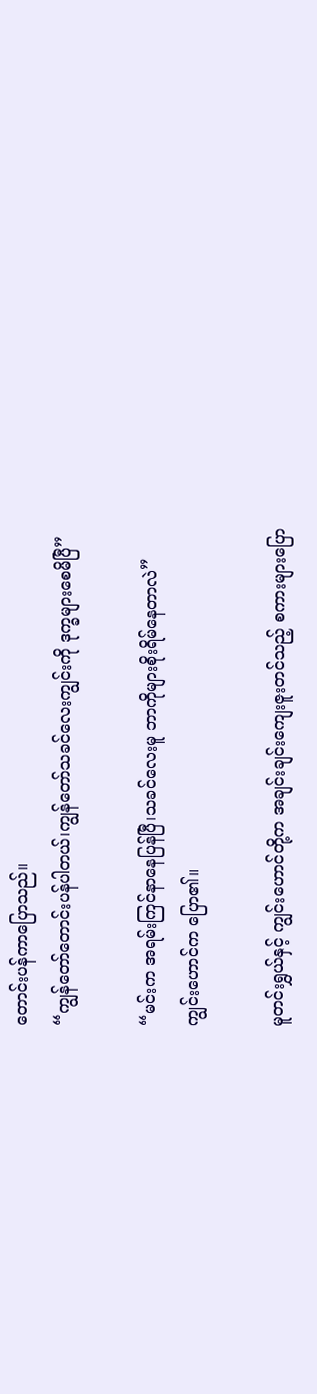တောင်းပန်ကာပြောသည်။
“ကျွန်တော်တောင်းပန်ပါတယ်၊ကျွန်တော်သခင်လေးကျွင်းကို ဒုက္ခများစေမိပြီ”

“မင်းက အရမ်းကြင်နာနေပြန်ပြီ၊သခင်လေးမူ ဘာကိုများစိုးရိမ်နေတာလဲ”
ကျွင်းဟောင်က ပြော၏။

မူတင်းရွှယ်နှင့် ကျွင်းဟောင်တို့က အချင်းချင်းကျေးဇူးတင်သည့် စကားများပြော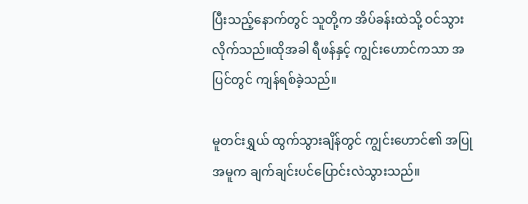ပြီးသည့်နောက်တွင် သူတို့က အိပ်ခန်းထဲသို့ ဝင်သွားလိုက်သည်။ထိုအခါ ရီဖန်နှင့် ကျွင်းဟောင်ကသာ အပြင်တွင် ကျန်ရစ်ခဲ့သည်။

မူတင်းရွှယ် ထွက်သွားချိန်တွင် ကျွင်းဟောင်၏ အပြုအမူက ချက်ချင်းပင်ပြောင်းလဲသွားသည်။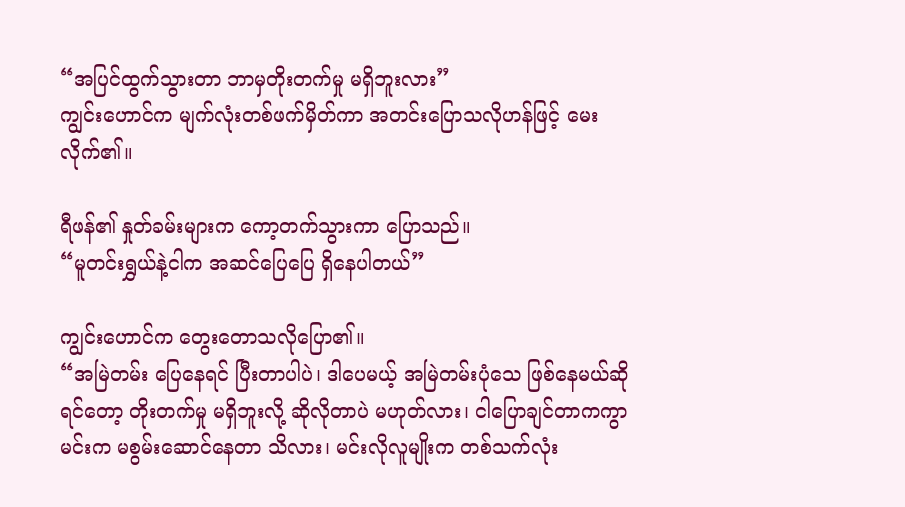“အပြင်ထွက်သွားတာ ဘာမှတိုးတက်မှု မရှိဘူးလား”
ကျွင်းဟောင်က မျက်လုံးတစ်ဖက်မှိတ်ကာ အတင်းပြောသလိုဟန်ဖြင့် မေးလိုက်၏။

ရီဖန်၏ နှုတ်ခမ်းများက ကော့တက်သွားကာ ပြောသည်။
“မူတင်းရွှယ်နဲ့ငါက အဆင်ပြေပြေ ရှိနေပါတယ်”

ကျွင်းဟောင်က တွေးတောသလိုပြော၏။
“အမြဲတမ်း ပြေနေရင် ပြီးတာပါပဲ၊ ဒါပေမယ့် အမြဲတမ်းပုံသေ ဖြစ်နေမယ်ဆိုရင်တော့ တိုးတက်မှု မရှိဘူးလို့ ဆိုလိုတာပဲ မဟုတ်လား၊ ငါပြောချင်တာကကွာ မင်းက မစွမ်းဆောင်နေတာ သိလား၊ မင်းလိုလူမျိုးက တစ်သက်လုံး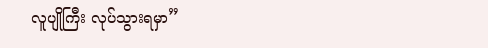လူပျိုကြီး လုပ်သွားရမှာ”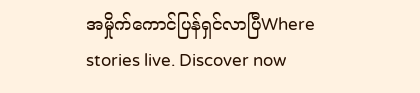အမှိုက်ကောင်ပြန်ရှင်လာပြီWhere stories live. Discover now